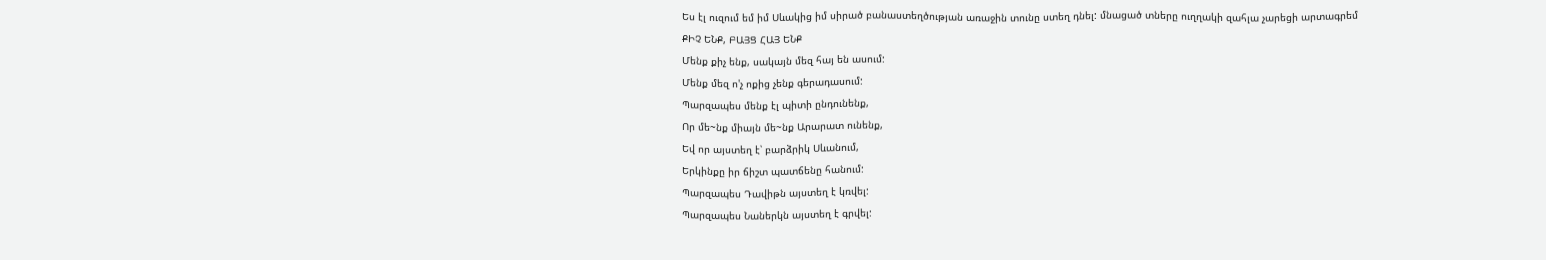Ես էլ ուզում եմ իմ Սևակից իմ սիրած բանաստեղծության առաջին տունը ստեղ դնել: մնացած տները ուղղակի զահլա չարեցի արտագրեմ
ՔԻՉ ԵՆՔ, ԲԱՅՑ ՀԱՅ ԵՆՔ
Մենք քիչ ենք, սակայն մեզ հայ են ասում:
Մենք մեզ ո'չ ոքից չենք գերադասում:
Պարզապես մենք էլ պիտի ընդունենք,
Որ մե~նք միայն մե~նք Արարատ ունենք,
Եվ որ այստեղ է՝ բարձրիկ Սևանում,
Երկինքը իր ճիշտ պատճենը հանում:
Պարզապես Դավիթն այստեղ է կռվել:
Պարզապես Նաներկն այստեղ է գրվել: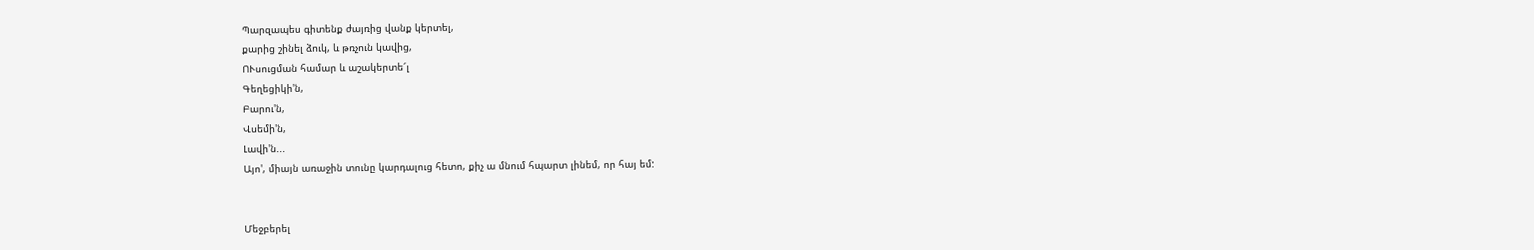Պարզապես գիտենք ժայռից վանք կերտել,
քարից շինել ձուկ, և թռչուն կավից,
ՈՒսուցման համար և աշակերտե՜լ
Գեղեցիկի'ն,
Բարու'ն,
Վսեմի'ն,
Լավի'ն...
Այո', միայն առաջին տունը կարդալուց հետո, քիչ ա մնում հպարտ լինեմ, որ հայ եմ:


Մեջբերել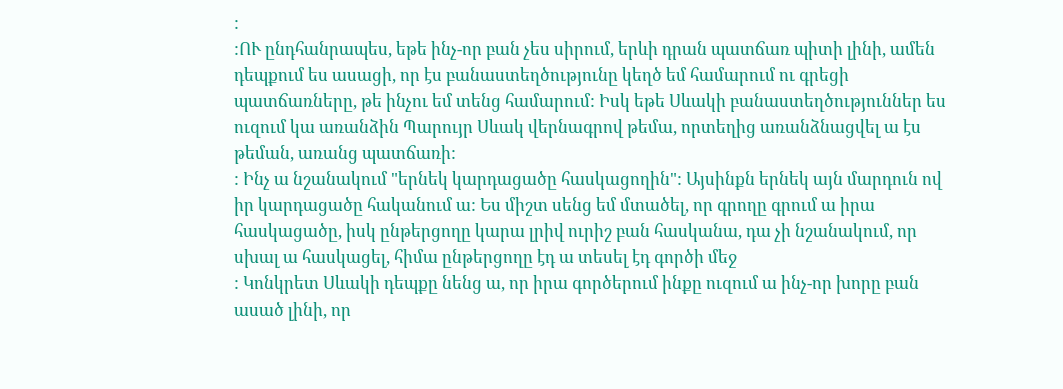:
:ՈՒ ընդհանրապես, եթե ինչ-որ բան չես սիրում, երևի դրան պատճառ պիտի լինի, ամեն դեպքում ես ասացի, որ էս բանաստեղծությունը կեղծ եմ համարում ու գրեցի պատճառները, թե ինչու եմ տենց համարում: Իսկ եթե Սևակի բանաստեղծություններ ես ուզում կա առանձին Պարույր Սևակ վերնագրով թեմա, որտեղից առանձնացվել ա էս թեման, առանց պատճառի:
: Ինչ ա նշանակում "երնեկ կարդացածը հասկացողին": Այսինքն երնեկ այն մարդուն ով իր կարդացածը հականում ա: Ես միշտ սենց եմ մտածել, որ գրողը գրում ա իրա հասկացածը, իսկ ընթերցողը կարա լրիվ ուրիշ բան հասկանա, դա չի նշանակում, որ սխալ ա հասկացել, հիմա ընթերցողը էդ ա տեսել էդ գործի մեջ
: Կոնկրետ Սևակի դեպքը նենց ա, որ իրա գործերում ինքը ուզում ա ինչ-որ խորը բան ասած լինի, որ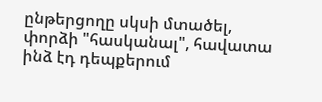ընթերցողը սկսի մտածել, փորձի "հասկանալ", հավատա ինձ էդ դեպքերում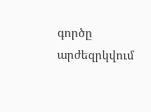գործը արժեզրկվում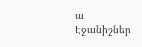ա
Էջանիշներ